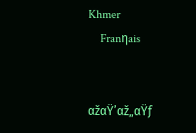Khmer
    Franηais


αžαŸ’αž„αŸƒ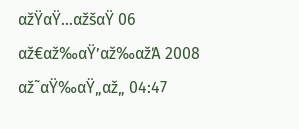αžŸαŸ…αžšαŸ 06 αž€αž‰αŸ’αž‰αžΆ 2008
αž˜αŸ‰αŸ„αž„ 04:47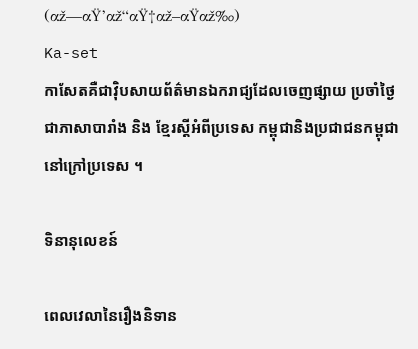(αž—αŸ’αž“αŸ†αž–αŸαž‰)
Ka-set
កាសែតគឺជាវ៉ិបសាយព័ត៌មានឯករាជ្យដែលចេញផ្សាយ ប្រចាំថ្ងៃជាភាសាបារាំង និង ខ្មែរស្តីអំពីប្រទេស កម្ពុជានិងប្រជាជនកម្ពុជានៅក្រៅប្រទេស ។

ទិនានុលេខន៍

ពេលវេលានៃរឿងនិទាន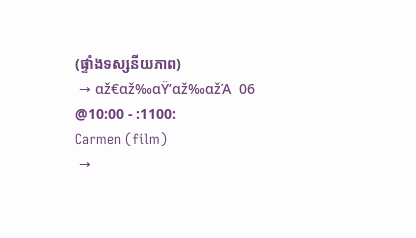(ផ្ទាំងទស្សនីយភាព)
 → αž€αž‰αŸ’αž‰αžΆ  06 @10:00 - :1100:
Carmen (film)
 →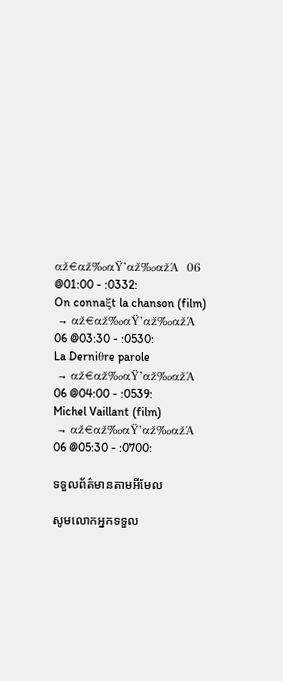αž€αž‰αŸ’αž‰αžΆ  06 @01:00 - :0332:
On connaξt la chanson (film)
 → αž€αž‰αŸ’αž‰αžΆ  06 @03:30 - :0530:
La Derniθre parole
 → αž€αž‰αŸ’αž‰αžΆ  06 @04:00 - :0539:
Michel Vaillant (film)
 → αž€αž‰αŸ’αž‰αžΆ  06 @05:30 - :0700:

ទទួលព័ត៌មានតាមអីមែល

សូមលោកអ្នកទទួល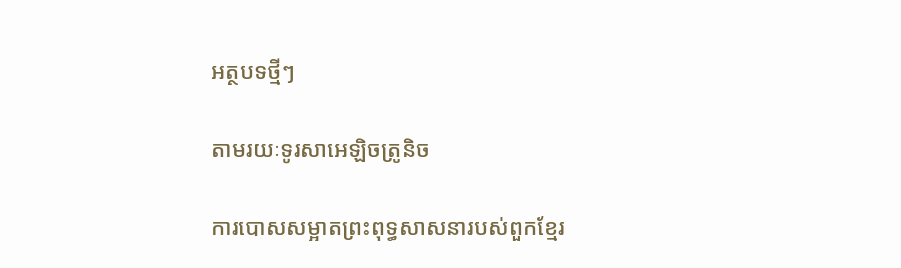អត្ថបទថ្មីៗ

តាមរយៈទូរសាអេឡិចត្រូនិច

ការបោសសម្អាតព្រះពុទ្ធសាសនារបស់ពួកខ្មែរ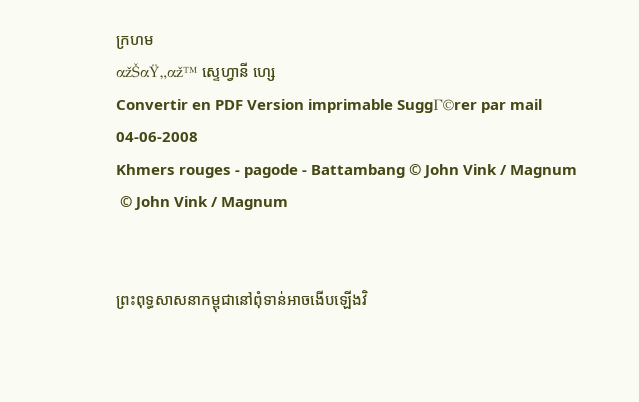ក្រហម
αžŠαŸ„αž™ ស្ទេហ្វានី ហ្សេ
Convertir en PDF Version imprimable SuggΓ©rer par mail
04-06-2008
Khmers rouges - pagode - Battambang © John Vink / Magnum
 © John Vink / Magnum


ព្រះពុទ្ធសាសនាកម្ពុជានៅពុំទាន់អាចងើបឡើងវិ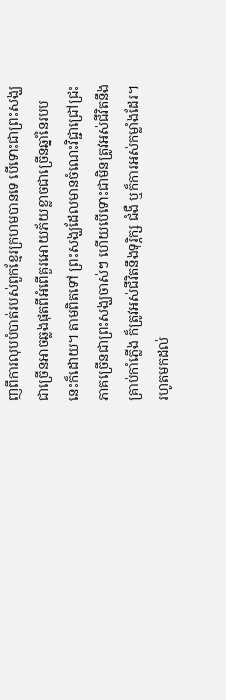ញពីការលុបបំបាត់របស់ពួកខ្មែរក្រហមបានទេ បើទោះជាព្រះសង្ឃជាច្រើនអាចឆ្លងផុតពីអំពើគួរអោយភ័យខ្លាចជាច្រើនឆ្នាំនៃរបបនេះក៏ដោយ។ តាមពិតទៅ ព្រះសង្ឃដែលមានចំណេះវិជ្ជាជ្រៅជ្រះ ភាគច្រើនជាព្រះសង្ឃចាស់ៗ ហើយបើទោះជាមិនត្រូវអស់ជីវិតនឹងគ្រាប់កាំភ្លើង ក៏ត្រូវអស់ជីវិតនឹងទុរ្ភិក្ស ជំងឺ ឬក៏ការអស់កម្លាំងដែរ។ រហូតមកដល់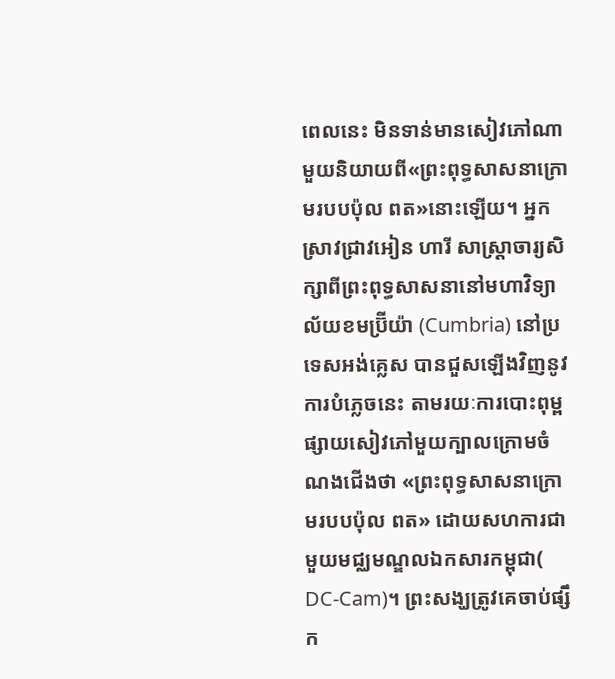ពេលនេះ មិនទាន់មានសៀវភៅណាមួយនិយាយពី«ព្រះពុទ្ធសាសនាក្រោមរបបប៉ុល ពត»នោះឡើយ។ អ្នកស្រាវជ្រាវអៀន ហារី សាស្រ្តាចារ្យសិក្សាពីព្រះពុទ្ធសាសនានៅមហាវិទ្យាល័យខមប៊្រីយ៉ា (Cumbria) នៅប្រទេសអង់គ្លេស បានជួសឡើងវិញនូវការបំភ្លេចនេះ តាមរយៈការបោះពុម្ពផ្សាយសៀវភៅមួយក្បាលក្រោមចំណងជើងថា «ព្រះពុទ្ធសាសនាក្រោមរបបប៉ុល ពត» ដោយសហការជាមួយមជ្ឈមណ្ឌលឯកសារកម្ពុជា( DC-Cam)។ ព្រះសង្ឃត្រូវគេចាប់ផ្សឹក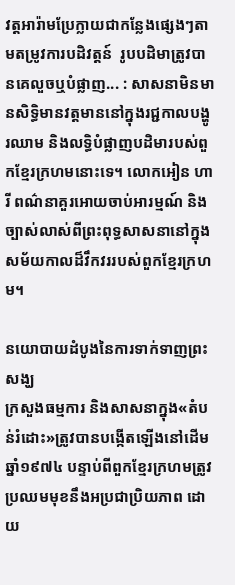វត្តអារ៉ាមប្រែក្លាយជាកន្លែងផ្សេងៗតាមតម្រូវការបដិវត្តន៍  រូបបដិមាត្រូវបានគេលួចឬបំផ្លាញ... : សាសនាមិនមានសិទ្ធិមានវត្តមាននៅក្នុងរជ្ជកាលបង្ហូរឈាម និងលទ្ធិបំផ្លាញបដិមារបស់ពួកខ្មែរក្រហមនោះទេ។ លោកអៀន ហារី ពណ៌នាគួរអោយចាប់អារម្មណ៍ និងច្បាស់លាស់ពីព្រះពុទ្ធសាសនានៅក្នុងសម័យកាលដ៏វឹកវររបស់ពួកខ្មែរក្រហម។

នយោបាយដំបូងនៃការទាក់ទាញព្រះសង្ឃ
ក្រសួងធម្មការ និងសាសនាក្នុង«តំបន់រំដោះ»ត្រូវបានបង្កើតឡើងនៅដើមឆ្នាំ១៩៧៤ បន្ទាប់ពីពួកខ្មែរក្រហមត្រូវប្រឈមមុខនឹងអប្រជាប្រិយភាព ដោយ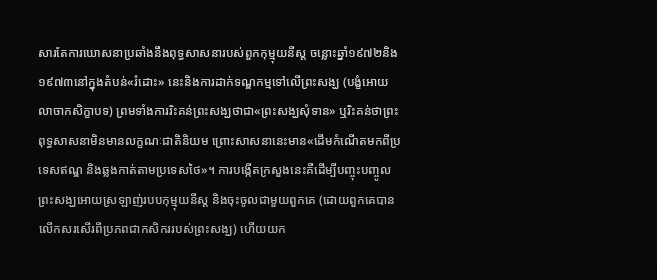សារតែការឃោសនាប្រឆាំងនឹងពុទ្ធសាសនារបស់ពួកកុម្មុយនីស្ត ចន្លោះឆ្នាំ១៩៧២និង១៩៧៣នៅក្នុងតំបន់«រំដោះ» នេះនិងការដាក់ទណ្ឌកម្មទៅលើព្រះសង្ឃ (បង្ខំអោយលាចាកសិក្ខាបទ) ព្រមទាំងការរិះគន់ព្រះសង្ឃថាជា«ព្រះសង្ឃសុំទាន» ឬរិះគន់ថាព្រះពុទ្ធសាសនាមិនមានលក្ខណៈជាតិនិយម ព្រោះសាសនានេះមាន«ដើមកំណើតមកពីប្រទេសឥណ្ឌ និងឆ្លងកាត់តាមប្រទេសថៃ»។ ការបង្កើតក្រសួងនេះគឺដើម្បីបញ្ចុះបញ្ចូលព្រះសង្ឃអោយស្រឡាញ់របបកុម្មុយនីស្ត និងចុះចូលជាមួយពួកគេ (ដោយពួកគេបានលើកសរសើរពីប្រភពជាកសិកររបស់ព្រះសង្ឃ) ហើយយក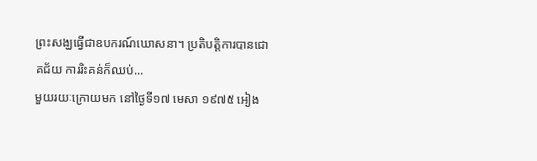ព្រះសង្ឃធ្វើជាឧបករណ៍ឃោសនា។ ប្រតិបត្តិការបានជោគជ័យ ការរិះគន់ក៏ឈប់...
មួយរយៈក្រោយមក នៅថ្ងៃទី១៧ មេសា ១៩៧៥ អៀង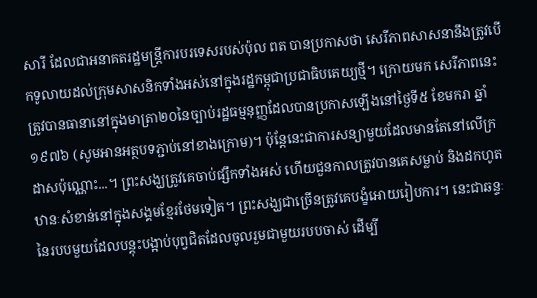សារី ដែលជាអនាគតរដ្ឋមន្ត្រីការបរទេសរបស់ប៉ុល ពត បានប្រកាសថា សេរីភាពសាសនានឹងត្រូវបើកទូលាយដល់ក្រុមសាសនិកទាំងអស់នៅក្នុងរដ្ឋកម្ពុជាប្រជាធិបតេយ្យថ្មី។ ក្រោយមក សេរីភាពនេះត្រូវបានធានានៅក្នុងមាត្រា២០នៃច្បាប់រដ្ឋធម្មនុញ្ញដែលបានប្រកាសឡើងនៅថ្ងៃទី៥ ខែមករា ឆ្នាំ១៩៧៦ (សូមអានអត្ថបទភ្ជាប់នៅខាងក្រោម)។ ប៉ុន្តែនេះជាការសន្យាមួយដែលមានតែនៅលើក្រដាសប៉ុណ្ណោះ...។ ព្រះសង្ឃត្រូវគេចាប់ផ្សឹកទាំងអស់ ហើយជួនកាលត្រូវបានគេសម្លាប់ និងដកហូតឋានៈសំខាន់នៅក្នុងសង្គមខ្មែរថែមទៀត។ ព្រះសង្ឃជាច្រើនត្រូវគេបង្ខំអោយរៀបការ។ នេះជាឆន្ទៈនៃរបបមួយដែលបន្តុះបង្អាប់បុព្វជិតដែលចូលរួមជាមួយរបបចាស់ ដើម្បី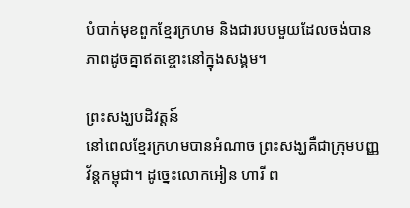បំបាក់មុខពួកខ្មែរក្រហម និងជារបបមួយដែលចង់បានភាពដូចគ្នាឥតខ្ចោះនៅក្នុងសង្គម។

ព្រះសង្ឃបដិវត្តន៍
នៅពេលខ្មែរក្រហមបានអំណាច ព្រះសង្ឃគឺជាក្រុមបញ្ញវ័ន្តកម្ពុជា។ ដូច្នេះលោកអៀន ហារី ព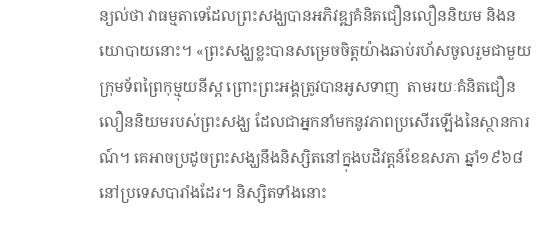ន្យល់ថា វាធម្មតាទេដែលព្រះសង្ឃបានអភិវឌ្ឍគំនិតជឿនលឿននិយម និងនយោបាយនោះ។ «ព្រះសង្ឃខ្លះបានសម្រេចចិត្តយ៉ាងឆាប់រហ័សចូលរួមជាមួយក្រុមទ័ពព្រៃកុម្មុយនីស្ត ព្រោះព្រះអង្គត្រូវបានអូសទាញ  តាមរយៈគំនិតជឿនលឿននិយមរបស់ព្រះសង្ឃ ដែលជាអ្នកនាំមកនូវភាពប្រសើរឡើងនៃស្ថានការណ៍។ គេអាចប្រដូចព្រះសង្ឃនឹងនិស្សិតនៅក្នុងបដិវត្តន៍ខែឧសភា ឆ្នាំ១៩៦៨នៅប្រទេសបារាំងដែរ។ និស្សិតទាំងនោះ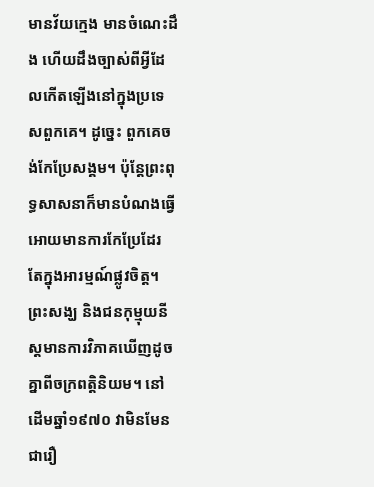មានវ័យក្មេង មានចំណេះដឹង ហើយដឹងច្បាស់ពីអ្វីដែលកើតឡើងនៅក្នុងប្រទេសពួកគេ។ ដូច្នេះ ពួកគេចង់កែប្រែសង្គម។ ប៉ុន្តែព្រះពុទ្ធសាសនាក៏មានបំណងធ្វើអោយមានការកែប្រែដែរ តែក្នុងអារម្មណ៍ផ្លូវចិត្ត។ ព្រះសង្ឃ និងជនកុម្មុយនីស្តមានការវិភាគឃើញដូចគ្នាពីចក្រពត្តិនិយម។ នៅដើមឆ្នាំ១៩៧០ វាមិនមែនជារឿ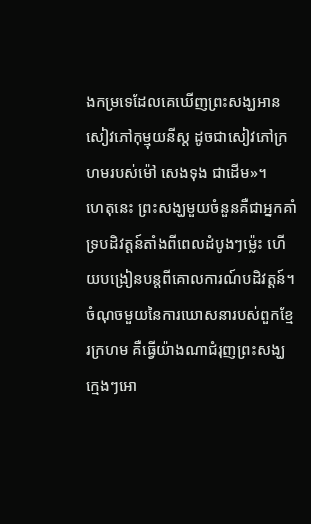ងកម្រទេដែលគេឃើញព្រះសង្ឃអានសៀវភៅកុម្មុយនីស្ត ដូចជាសៀវភៅក្រហមរបស់ម៉ៅ សេងទុង ជាដើម»។
ហេតុនេះ ព្រះសង្ឃមួយចំនួនគឺជាអ្នកគាំទ្របដិវត្តន៍តាំងពីពេលដំបូងៗម៉្លេះ ហើយបង្រៀនបន្តពីគោលការណ៍បដិវត្តន៍។ ចំណុចមួយនៃការឃោសនារបស់ពួកខ្មែរក្រហម គឺធ្វើយ៉ាងណាជំរុញព្រះសង្ឃក្មេងៗអោ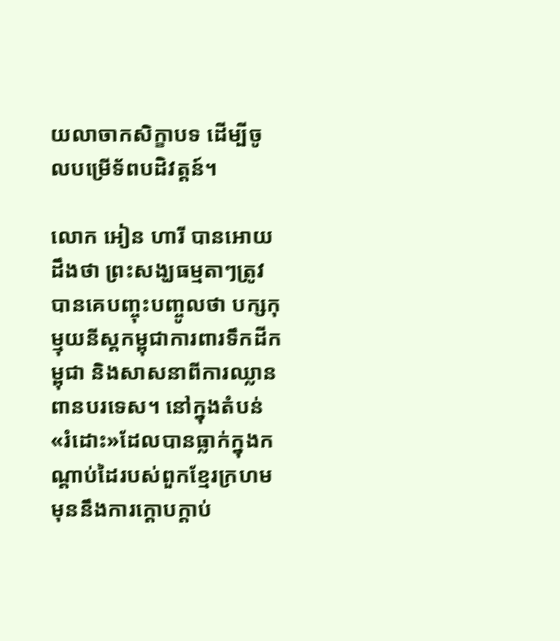យលាចាកសិក្ខាបទ ដើម្បីចូលបម្រើទ័ពបដិវត្តន៍។

លោក អៀន ហារី បានអោយដឹងថា ព្រះសង្ឃធម្មតាៗត្រូវបានគេបញ្ចុះបញ្ចូលថា បក្សកុម្មុយនីស្តកម្ពុជាការពារទឹកដីកម្ពុជា និងសាសនាពីការឈ្លានពានបរទេស។ នៅក្នុងតំបន់«រំដោះ»ដែលបានធ្លាក់ក្នុងកណ្តាប់ដៃរបស់ពួកខ្មែរក្រហម មុននឹងការក្តោបក្តាប់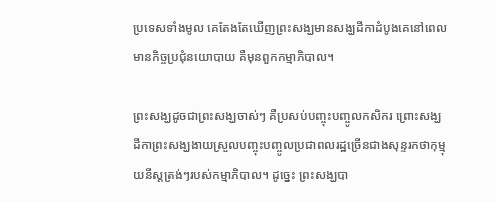ប្រទេសទាំងមូល គេតែងតែឃើញព្រះសង្ឃមានសង្ឃដីកាដំបូងគេនៅពេលមានកិច្ចប្រជុំនយោបាយ គឺមុនពួកកម្មាភិបាល។

ព្រះសង្ឃដូចជាព្រះសង្ឃចាស់ៗ គឺប្រសប់បញ្ចុះបញ្ចូលកសិករ ព្រោះសង្ឃដីកាព្រះសង្ឃងាយស្រួលបញ្ចុះបញ្ចូលប្រជាពលរដ្ឋច្រើនជាងសុន្ទរកថាកុម្មុយនីស្តត្រង់ៗរបស់កម្មាភិបាល។ ដូច្នេះ ព្រះសង្ឃបា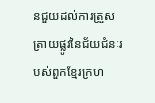នជួយដល់ការត្រួសត្រាយផ្លូវនៃជ័យជំនៈរបស់ពួកខ្មែរក្រហ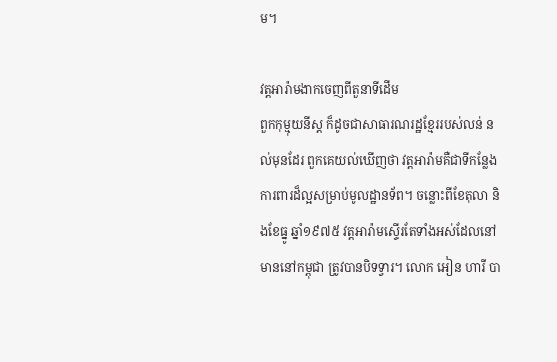ម។

វត្តអារ៉ាមងាកចេញពីតួនាទីដើម
ពួកកុម្មុយនីស្ត ក៏ដូចជាសាធារណរដ្ឋខ្មែររបស់លន់ នល់មុនដែរ ពួកគេយល់ឃើញថា វត្តអារ៉ាមគឺជាទីកន្លែងការពារដ៏ល្អសម្រាប់មូលដ្ឋានទ័ព។ ចន្លោះពីខែតុលា និងខែធ្នូ ឆ្នាំ១៩៧៥ វត្តអារ៉ាមស្ទើរតែទាំងអស់ដែលនៅមាននៅកម្ពុជា ត្រូវបានបិទទ្វារ។ លោក អៀន ហារី បា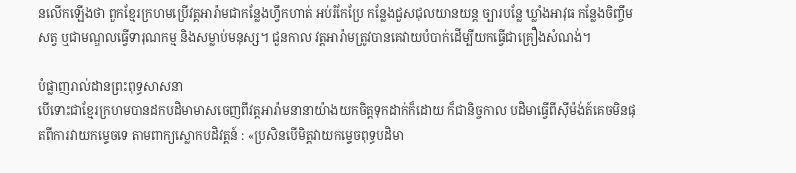នលើកឡើងថា ពួកខ្មែរក្រហមប្រើវត្តអារ៉ាមជាកន្លែងហ្វឹកហាត់ អប់រំកែប្រែ កន្លែងជួសជុលយានយន្ត ច្បារបន្លែ ឃ្លាំងអាវុធ កន្លែងចិញ្ចឹមសត្វ ឬជាមណ្ឌលធ្វើទារុណកម្ម និងសម្លាប់មនុស្ស។ ជួនកាល វត្តអារ៉ាមត្រូវបានគេវាយបំបាក់ដើម្បីយកធ្វើជាគ្រឿងសំណង់។

បំផ្លាញរាល់ដានព្រះពុទ្ធសាសនា
បើទោះជាខ្មែរក្រហមបានដកបដិមាមាសចេញពីវត្តអារ៉ាមនានាយ៉ាងយកចិត្តទុកដាក់ក៏ដោយ ក៏ជានិច្ចកាល បដិមាធ្វើពីស៊ីម៉ង់ត៍គេចមិនផុតពីការវាយកម្ទេចទេ តាមពាក្យស្លោកបដិវត្តន៍ : «ប្រសិនបើមិត្តវាយកម្ទេចពុទ្ធបដិមា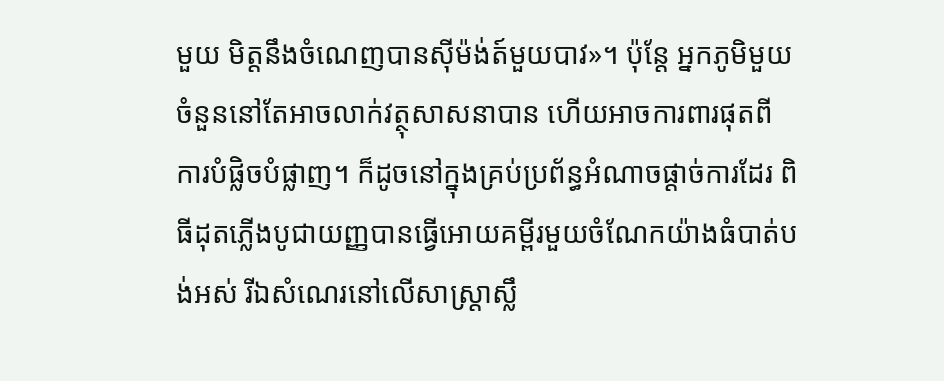មួយ មិត្តនឹងចំណេញបានស៊ីម៉ង់ត៍មួយបាវ»។ ប៉ុន្តែ អ្នកភូមិមួយចំនួននៅតែអាចលាក់វត្ថុសាសនាបាន ហើយអាចការពារផុតពីការបំផ្លិចបំផ្លាញ។ ក៏ដូចនៅក្នុងគ្រប់ប្រព័ន្ធអំណាចផ្តាច់ការដែរ ពិធីដុតភ្លើងបូជាយញ្ញបានធ្វើអោយគម្ពីរមួយចំណែកយ៉ាងធំបាត់បង់អស់ រីឯសំណេរនៅលើសាស្រ្តាស្លឹ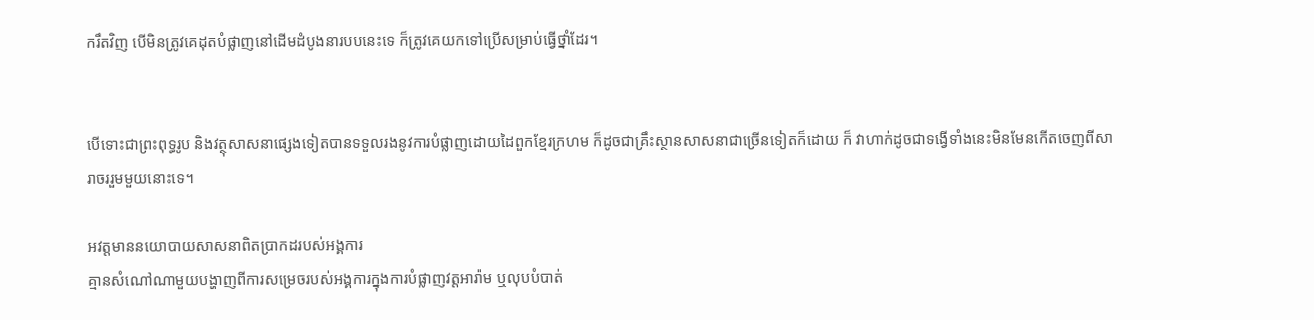ករឹតវិញ បើមិនត្រូវគេដុតបំផ្លាញនៅដើមដំបូងនារបបនេះទេ ក៏ត្រូវគេយកទៅប្រើសម្រាប់ធ្វើថ្នាំដែរ។


បើទោះជាព្រះពុទ្ធរូប និងវត្ថុសាសនាផ្សេងទៀតបានទទួលរងនូវការបំផ្លាញដោយដៃពួកខ្មែរក្រហម ក៏ដូចជាគ្រឹះស្ថានសាសនាជាច្រើនទៀតក៏ដោយ ក៏ វាហាក់ដូចជាទង្វើទាំងនេះមិនមែនកើតចេញពីសារាចររួមមួយនោះទេ។

អវត្តមាននយោបាយសាសនាពិតប្រាកដរបស់អង្គការ
គ្មានសំណៅណាមួយបង្ហាញពីការសម្រេចរបស់អង្គការក្នុងការបំផ្លាញវត្តអារ៉ាម ឬលុបបំបាត់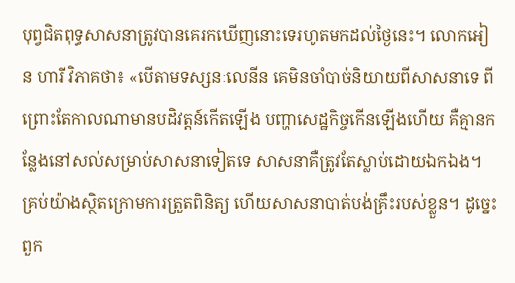បុព្វជិតពុទ្ធសាសនាត្រូវបានគេរកឃើញនោះទេរហូតមកដល់ថ្ងៃនេះ។ លោកអៀន ហារី វិភាគថា៖ «បើតាមទស្សនៈលេនីន គេមិនចាំបាច់និយាយពីសាសនាទេ ពីព្រោះតែកាលណាមានបដិវត្តន៍កើតឡើង បញ្ហាសេដ្ឋកិច្ចកើនឡើងហើយ គឺគ្មានកន្លែងនៅសល់សម្រាប់សាសនាទៀតទេ សាសនាគឺត្រូវតែស្លាប់ដោយឯកឯង។ គ្រប់យ៉ាងស្ថិតក្រោមការត្រួតពិនិត្យ ហើយសាសនាបាត់បង់គ្រឹះរបស់ខ្លួន។ ដូច្នេះ ពួក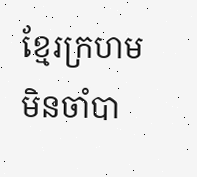ខ្មែរក្រហមមិនចាំបា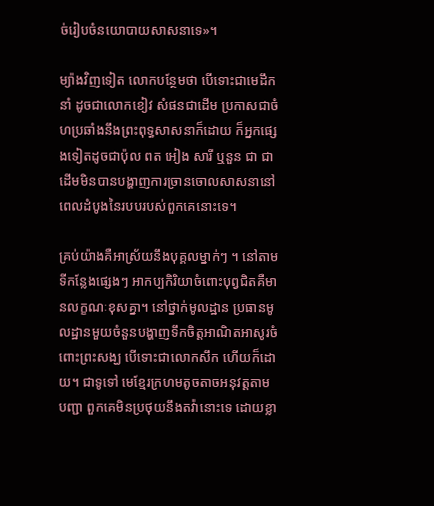ច់រៀបចំនយោបាយសាសនាទេ»។

ម្យ៉ាងវិញទៀត លោកបន្ថែមថា បើទោះជាមេដឹកនាំ ដូចជាលោកខៀវ សំផនជាដើម ប្រកាសជាចំហប្រឆាំងនឹងព្រះពុទ្ធសាសនាក៏ដោយ ក៏អ្នកផ្សេងទៀតដូចជាប៉ុល ពត អៀង សារី ឬនួន ជា ជាដើមមិនបានបង្ហាញការច្រានចោលសាសនានៅពេលដំបូងនៃរបបរបស់ពួកគេនោះទេ។

គ្រប់យ៉ាងគឺអាស្រ័យនឹងបុគ្គលម្នាក់ៗ ។ នៅតាមទីកន្លែងផ្សេងៗ អាកប្បកិរិយាចំពោះបុព្វជិតគឺមានលក្ខណៈខុសគ្នា។ នៅថ្នាក់មូលដ្ឋាន ប្រធានមូលដ្ឋានមួយចំនួនបង្ហាញទឹកចិត្តអាណិតអាសូរចំពោះព្រះសង្ឃ បើទោះជាលោកសឹក ហើយក៏ដោយ។ ជាទូទៅ មេខ្មែរក្រហមតូចតាចអនុវត្តតាមបញ្ជា ពួកគេមិនប្រថុយនឹងតវ៉ានោះទេ ដោយខ្លា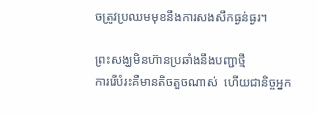ចត្រូវប្រឈមមុខនឹងការសងសឹកធ្ងន់ធ្ងរ។

ព្រះសង្ឃមិនហ៊ានប្រឆាំងនឹងបញ្ជាថ្មី
ការរើបំរះគឺមានតិចតួចណាស់  ហើយជានិច្ចអ្នក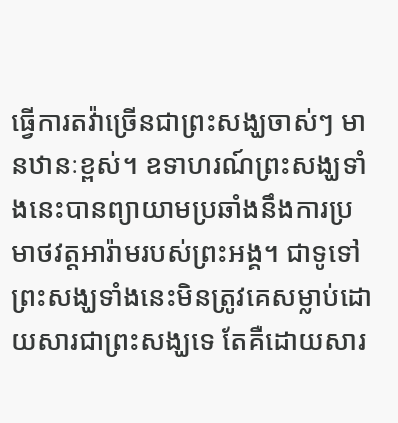ធ្វើការតវ៉ាច្រើនជាព្រះសង្ឃចាស់ៗ មានឋានៈខ្ពស់។ ឧទាហរណ៍ព្រះសង្ឃទាំងនេះបានព្យាយាមប្រឆាំងនឹងការប្រមាថវត្តអារ៉ាមរបស់ព្រះអង្គ។ ជាទូទៅ ព្រះសង្ឃទាំងនេះមិនត្រូវគេសម្លាប់ដោយសារជាព្រះសង្ឃទេ តែគឺដោយសារ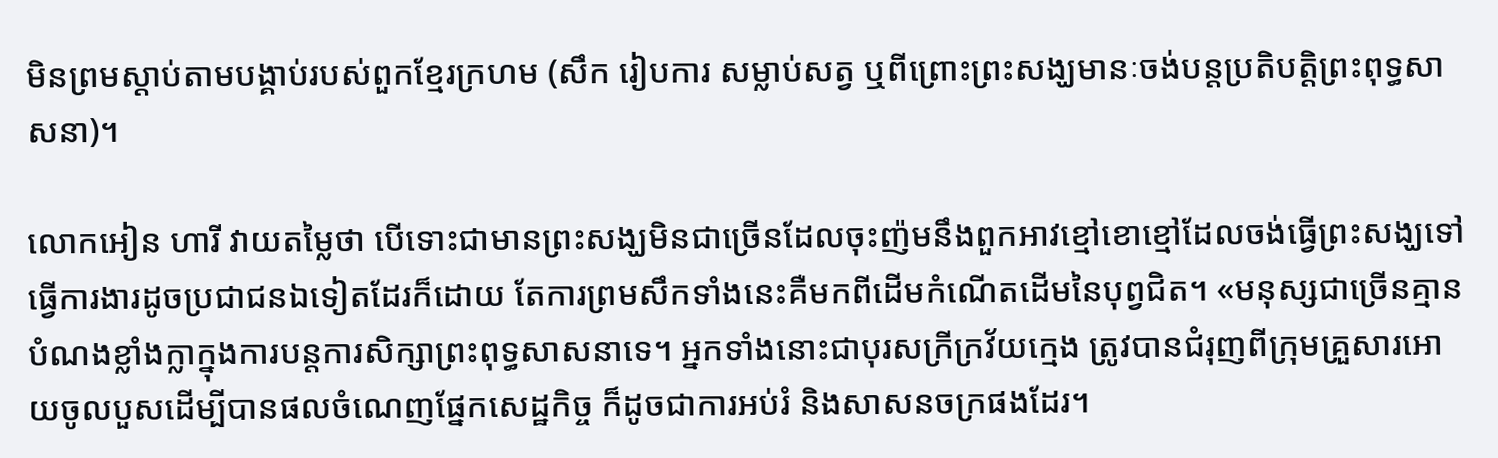មិនព្រមស្តាប់តាមបង្គាប់របស់ពួកខ្មែរក្រហម (សឹក រៀបការ សម្លាប់សត្វ ឬពីព្រោះព្រះសង្ឃមានៈចង់បន្តប្រតិបត្តិព្រះពុទ្ធសាសនា)។

លោកអៀន ហារី វាយតម្លៃថា បើទោះជាមានព្រះសង្ឃមិនជាច្រើនដែលចុះញ៉មនឹងពួកអាវខ្មៅខោខ្មៅដែលចង់ធ្វើព្រះសង្ឃទៅធ្វើការងារដូចប្រជាជនឯទៀតដែរក៏ដោយ តែការព្រមសឹកទាំងនេះគឺមកពីដើមកំណើតដើមនៃបុព្វជិត។ «មនុស្សជាច្រើនគ្មានបំណងខ្លាំងក្លាក្នុងការបន្តការសិក្សាព្រះពុទ្ធសាសនាទេ។ អ្នកទាំងនោះជាបុរសក្រីក្រវ័យក្មេង ត្រូវបានជំរុញពីក្រុមគ្រួសារអោយចូលបួសដើម្បីបានផលចំណេញផ្នែកសេដ្ឋកិច្ច ក៏ដូចជាការអប់រំ និងសាសនចក្រផងដែរ។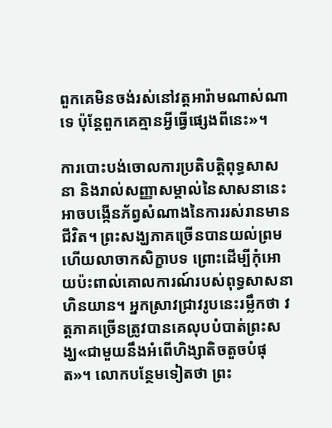ពួកគេមិនចង់រស់នៅវត្តអារ៉ាមណាស់ណាទេ ប៉ុន្តែពួកគេគ្មានអ្វីធ្វើផ្សេងពីនេះ»។

ការបោះបង់ចោលការប្រតិបត្តិពុទ្ធសាសនា និងរាល់សញ្ញាសម្គាល់នៃសាសនានេះអាចបង្កើនភ័ព្វសំណាងនៃការរស់រានមានជីវិត។ ព្រះសង្ឃភាគច្រើនបានយល់ព្រម ហើយលាចាកសិក្ខាបទ ព្រោះដើម្បីកុំអោយប៉ះពាល់គោលការណ៍របស់ពុទ្ធសាសនាហិនយាន។ អ្នកស្រាវជ្រាវរូបនេះរម្លឹកថា វត្តភាគច្រើនត្រូវបានគេលុបបំបាត់ព្រះសង្ឃ«ជាមួយនឹងអំពើហិង្សាតិចតួចបំផុត»។ លោកបន្ថែមទៀតថា ព្រះ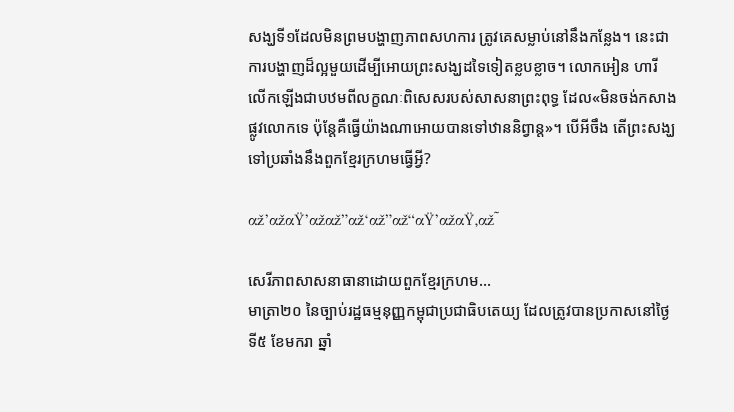សង្ឃទី១ដែលមិនព្រមបង្ហាញភាពសហការ ត្រូវគេសម្លាប់នៅនឹងកន្លែង។ នេះជាការបង្ហាញដ៏ល្អមួយដើម្បីអោយព្រះសង្ឃដទៃទៀតខ្លបខ្លាច។ លោកអៀន ហារី លើកឡើងជាបឋមពីលក្ខណៈពិសេសរបស់សាសនាព្រះពុទ្ធ ដែល«មិនចង់កសាងផ្លូវលោកទេ ប៉ុន្តែគឺធ្វើយ៉ាងណាអោយបានទៅឋាននិព្វាន្ត»។ បើអីចឹង តើព្រះសង្ឃទៅប្រឆាំងនឹងពួកខ្មែរក្រហមធ្វើអ្វី?

αž’αžαŸ’αžαž”αž‘αž”αž“αŸ’αžαŸ‚αž˜

សេរីភាពសាសនាធានាដោយពួកខ្មែរក្រហម...
មាត្រា២០ នៃច្បាប់រដ្ឋធម្មនុញ្ញកម្ពុជាប្រជាធិបតេយ្យ ដែលត្រូវបានប្រកាសនៅថ្ងៃទី៥ ខែមករា ឆ្នាំ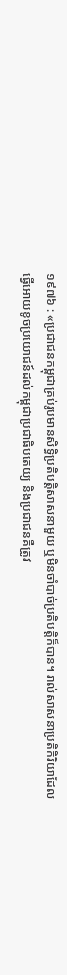១៩៧៦ : «ប្រជាជនកម្ពុជាគ្រប់រូបមានសិទ្ធិប្រតិបត្តិសាសនាមួយ ឬមិនចាំបាច់ប្រតិបត្តិក៏បាន។ រាល់សាសនាប្រតិកិរិយាដែលធ្វើអោយខូចប្រយោជន៍ដល់កម្ពុជាប្រជាធិបតេយ្យ និងប្រជាជនគឺត្រូវ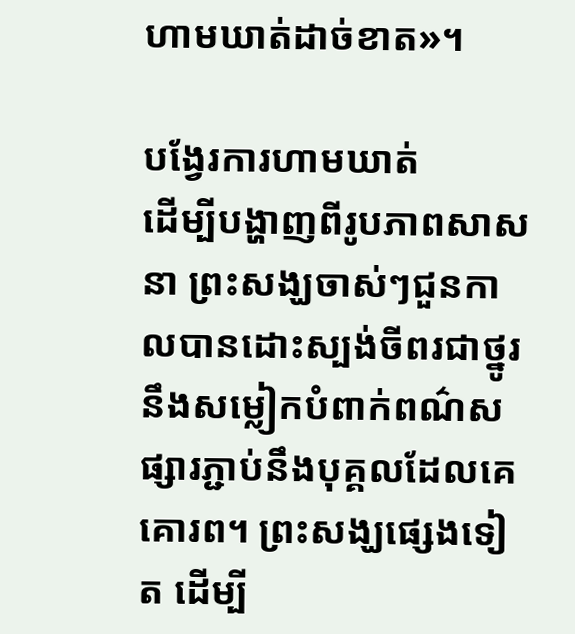ហាមឃាត់ដាច់ខាត»។

បង្វែរការហាមឃាត់
ដើម្បីបង្ហាញពីរូបភាពសាសនា ព្រះសង្ឃចាស់ៗជួនកាលបានដោះស្បង់ចីពរជាថ្នូរនឹងសម្លៀកបំពាក់ពណ៌សផ្សារភ្ជាប់នឹងបុគ្គលដែលគេគោរព។ ព្រះសង្ឃផ្សេងទៀត ដើម្បី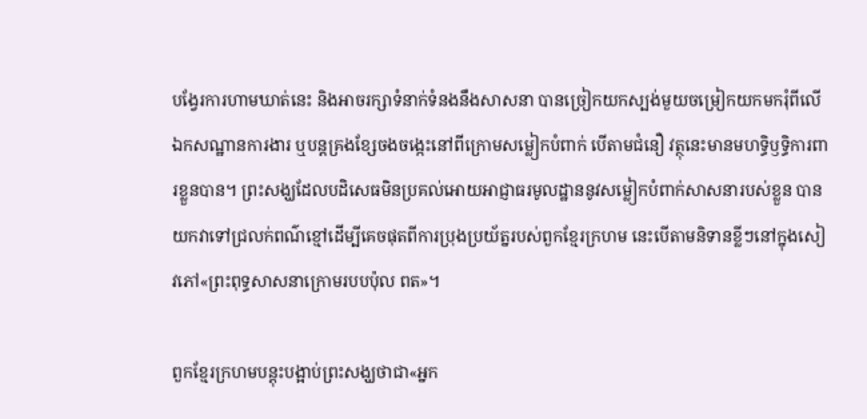បង្វែរការហាមឃាត់នេះ និងអាចរក្សាទំនាក់ទំនងនឹងសាសនា បានច្រៀកយកស្បង់មួយចម្រៀកយកមករុំពីលើឯកសណ្ឋានការងារ ឬបន្តគ្រងខ្សែចងចង្កេះនៅពីក្រោមសម្លៀកបំពាក់ បើតាមជំនឿ វត្ថុនេះមានមហទ្ធិឫទ្ធិការពារខ្លួនបាន។ ព្រះសង្ឃដែលបដិសេធមិនប្រគល់អោយអាជ្ញាធរមូលដ្ឋាននូវសម្លៀកបំពាក់សាសនារបស់ខ្លួន បានយកវាទៅជ្រលក់ពណ៌ខ្មៅដើម្បីគេចផុតពីការប្រុងប្រយ័ត្នរបស់ពួកខ្មែរក្រហម នេះបើតាមនិទានខ្លីៗនៅក្នុងសៀវភៅ«ព្រះពុទ្ធសាសនាក្រោមរបបប៉ុល ពត»។

ពួកខ្មែរក្រហមបន្តុះបង្អាប់ព្រះសង្ឃថាជា«អ្នក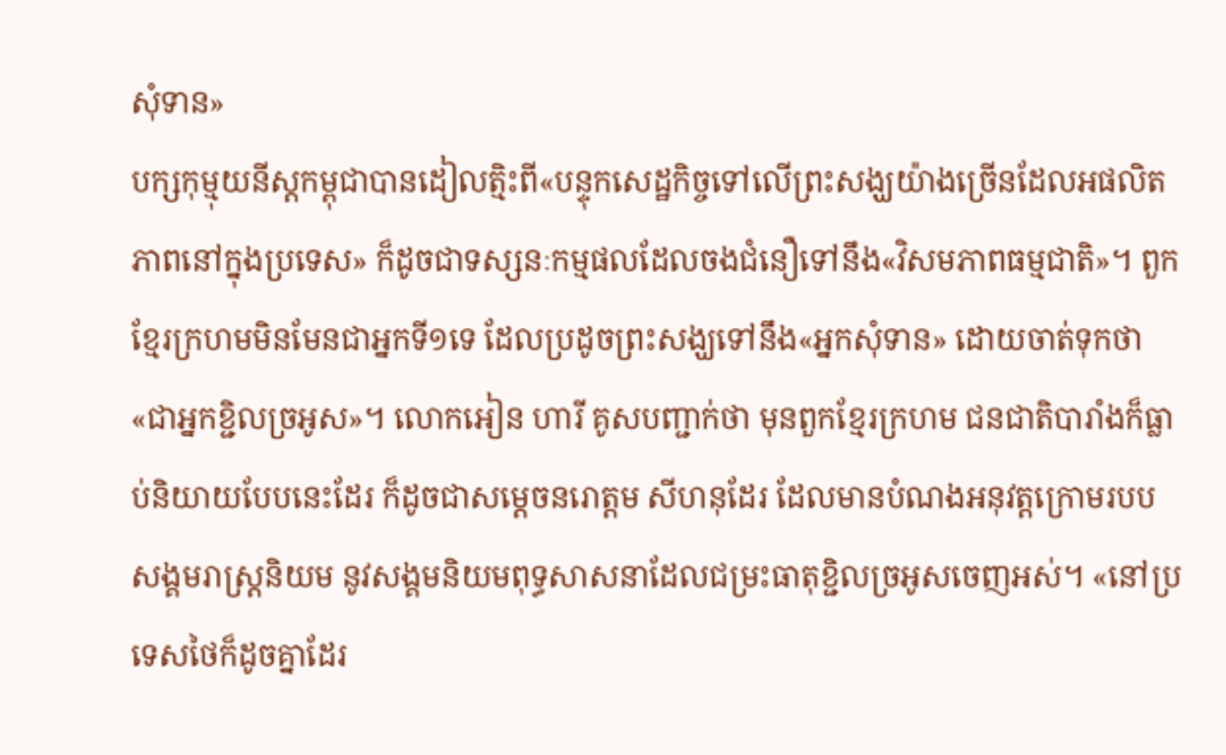សុំទាន»
បក្សកុម្មុយនីស្តកម្ពុជាបានដៀលត្មិះពី«បន្ទុកសេដ្ឋកិច្ចទៅលើព្រះសង្ឃយ៉ាងច្រើនដែលអផលិតភាពនៅក្នុងប្រទេស» ក៏ដូចជាទស្សនៈកម្មផលដែលចងជំនឿទៅនឹង«វិសមភាពធម្មជាតិ»។ ពួកខ្មែរក្រហមមិនមែនជាអ្នកទី១ទេ ដែលប្រដូចព្រះសង្ឃទៅនឹង«អ្នកសុំទាន» ដោយចាត់ទុកថា«ជាអ្នកខ្ជិលច្រអូស»។ លោកអៀន ហារី គូសបញ្ជាក់ថា មុនពួកខ្មែរក្រហម ជនជាតិបារាំងក៏ធ្លាប់និយាយបែបនេះដែរ ក៏ដូចជាសម្តេចនរោត្តម សីហនុដែរ ដែលមានបំណងអនុវត្តក្រោមរបបសង្គមរាស្រ្តនិយម នូវសង្គមនិយមពុទ្ធសាសនាដែលជម្រះធាតុខ្ជិលច្រអូសចេញអស់។ «នៅប្រទេសថៃក៏ដូចគ្នាដែរ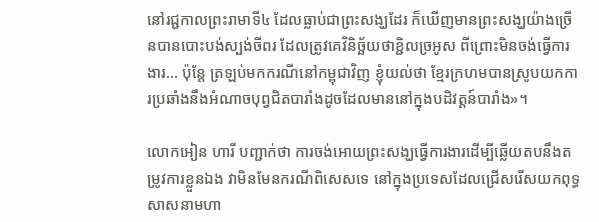នៅរជ្ជកាលព្រះរាមាទី៤ ដែលធ្លាប់ជាព្រះសង្ឃដែរ ក៏ឃើញមានព្រះសង្ឃយ៉ាងច្រើនបានបោះបង់ស្បង់ចីពរ ដែលត្រូវគេវិនិច្ឆ័យថាខ្ជិលច្រអូស ពីព្រោះមិនចង់ធ្វើការងារ... ប៉ុន្តែ ត្រឡប់មកករណីនៅកម្ពុជាវិញ ខ្ញុំយល់ថា ខ្មែរក្រហមបានស្រូបយកការប្រឆាំងនឹងអំណាចបុព្វជិតបារាំងដូចដែលមាននៅក្នុងបដិវត្តន៍បារាំង»។

លោកអៀន ហារី បញ្ជាក់ថា ការចង់អោយព្រះសង្ឃធ្វើការងារដើម្បីឆ្លើយតបនឹងតម្រូវការខ្លួនឯង វាមិនមែនករណីពិសេសទេ នៅក្នុងប្រទេសដែលជ្រើសរើសយកពុទ្ធសាសនាមហា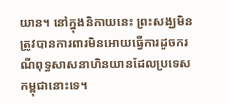យាន។ នៅក្នុងនិកាយនេះ ព្រះសង្ឃមិនត្រូវបានការពារមិនអោយធ្វើការដូចករណីពុទ្ធសាសនាហិនយានដែលប្រទេសកម្ពុជានោះទេ។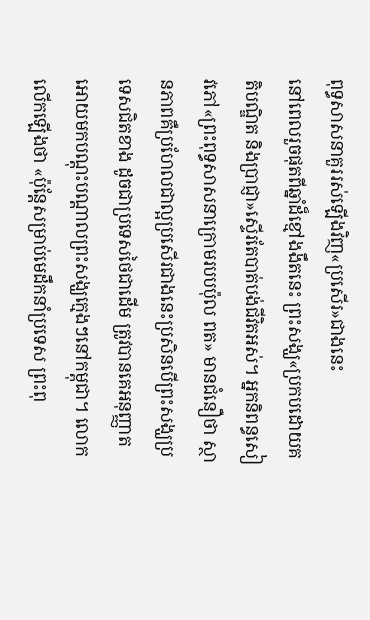ពុទ្ធសាសនាគួររស់ឡើងវិញ«ប្រសើរ»ជាងនេះ
នៅពេលរួចផុតពីឆ្នាំដ៏ខ្មៅងងឹតនេះ ព្រះសង្ឃ«ប្រកបដោយគតិបណ្ឌិត និងប្រាជ្ញា»ស្ទើរតែបាត់បង់ជីវិតអស់។ អ្នកនិពន្ធសៀវភៅ«ព្រះពុទ្ធសាសនាក្រោមរបបប៉ុល ពត» មានជំនឿថា ស្ថានភាពគឺប្រហែលជាល្អប្រសើរជាងនេះប្រសិនបើព្រះសង្ឃប្រទេសជិតខាង ដូចជាប្រទេសថៃជាដើម ត្រូវបានគេអនុញ្ញាតអោយមកបណ្តុះបណ្តាលព្រះសង្ឃក្មេងៗនៅកម្ពុជា។ លោកលើកឡើងថា «ប៉ុន្តែសម្រាប់មេដឹកនាំប្រទេស ព្រះពុ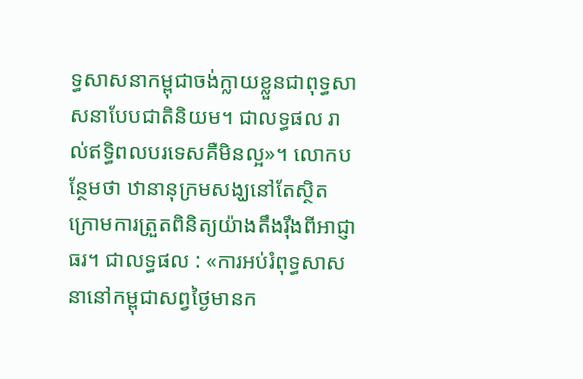ទ្ធសាសនាកម្ពុជាចង់ក្លាយខ្លួនជាពុទ្ធសាសនាបែបជាតិនិយម។ ជាលទ្ធផល រាល់ឥទ្ធិពលបរទេសគឺមិនល្អ»។ លោកបន្ថែមថា ឋានានុក្រមសង្ឃនៅតែស្ថិតក្រោមការត្រួតពិនិត្យយ៉ាងតឹងរ៉ឹងពីអាជ្ញាធរ។ ជាលទ្ធផល : «ការអប់រំពុទ្ធសាសនានៅកម្ពុជាសព្វថ្ងៃមានក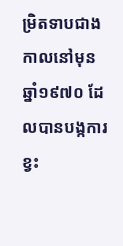ម្រិតទាបជាងកាលនៅមុនឆ្នាំ១៩៧០ ដែលបានបង្កការខ្វះ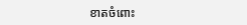ខាតចំពោះ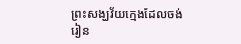ព្រះសង្ឃវ័យក្មេងដែលចង់រៀន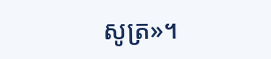សូត្រ»។